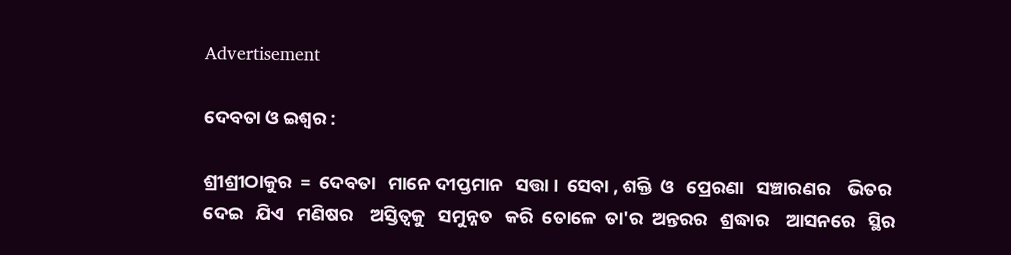Advertisement

ଦେବତା ଓ ଇଶ୍ୱର :

ଶ୍ରୀଶ୍ରୀଠାକୁର  =  ଦେବତା   ମାନେ ଦୀପ୍ତମାନ   ସତ୍ତା ।  ସେବା , ଶକ୍ତି  ଓ   ପ୍ରେରଣା   ସଞ୍ଚାରଣର    ଭିତର  ଦେଇ   ଯିଏ   ମଣିଷର    ଅସ୍ତିତ୍ବକୁ   ସମୁନ୍ନତ   କରି  ତୋଳେ  ତା'ର  ଅନ୍ତରର   ଶ୍ରଦ୍ଧାର    ଆସନରେ   ସ୍ଥିର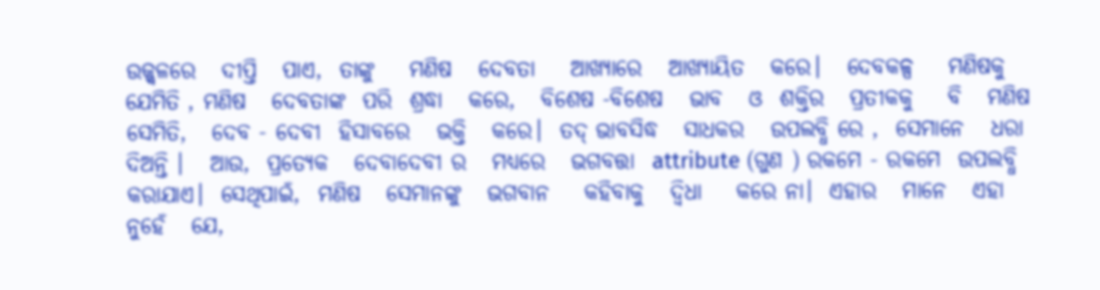ଉଜ୍ଜ୍ବଳରେ   ଦୀପ୍ତି   ପାଏ,  ତାଙ୍କୁ    ମଣିଷ   ଦେବତା    ଆଖ୍ୟାରେ   ଆଖ୍ୟାୟିତ   କରେ।   ଦେବକଳ୍ପ    ମଣିଷକୁ  ଯେମିତି , ମଣିଷ   ଦେବତାଙ୍କ  ପରି  ଶ୍ରଦ୍ଧା   କରେ,   ବିଶେଷ -ବିଶେଷ   ଭାବ   ଓ  ଶକ୍ତିର   ପ୍ରତୀକକୁ    ବି   ମଣିଷ    ସେମିତି,   ଦେବ - ଦେବୀ  ହିସାବରେ   ଭକ୍ତି   କରେ।  ତଦ୍ ଭାବସିଦ୍ଧ   ସାଧକର   ଉପଲବ୍ଧି ରେ ,  ସେମାନେ   ଧରା   ଦିଅନ୍ତି ।   ଆଉ,  ପ୍ରତ୍ୟେକ   ଦେବାଦେବୀ ର   ମଧ୍ୟରେ   ଭଗବତ୍ତା  attribute (ଗୁଣ ) ରକମେ - ରକମେ  ଉପଲବ୍ଧି   କରାଯାଏ।  ସେଥିପାଇଁ,  ମଣିଷ   ସେମାନଙ୍କୁ   ଭଗବାନ    କହିବାକୁ   ଦ୍ୱିଧା    କରେ ନା।  ଏହାର   ମାନେ   ଏହା  ନୁହେଁ   ଯେ,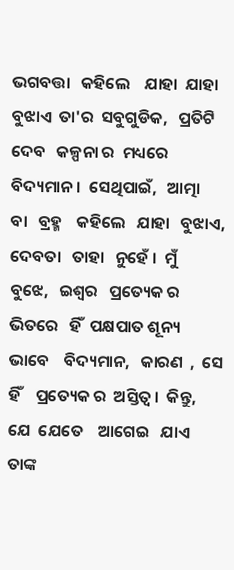ଭଗବତ୍ତା   କହିଲେ    ଯାହା  ଯାହା   ବୁଝାଏ  ତା'ର  ସବୁଗୁଡିକ,   ପ୍ରତିଟି  ଦେବ   କଳ୍ପନା ର  ମଧ୍ୟରେ   ବିଦ୍ୟମାନ।  ସେଥିପାଇଁ,   ଆତ୍ମା   ବା   ବ୍ରହ୍ମ    କହିଲେ   ଯାହା   ବୁଝାଏ,  ଦେବତା   ତାହା   ନୁହେଁ ।  ମୁଁ   ବୁଝେ,   ଇଶ୍ୱର   ପ୍ରତ୍ୟେକ ର   ଭିତରେ   ହିଁ  ପକ୍ଷପାତ ଶୂନ୍ୟ   ଭାବେ    ବିଦ୍ୟମାନ,   କାରଣ  ,  ସେ  ହିଁ    ପ୍ରତ୍ୟେକ ର  ଅସ୍ତିତ୍ବ ।  କିନ୍ତୁ,   ଯେ  ଯେତେ    ଆଗେଇ   ଯାଏ   ତାଙ୍କ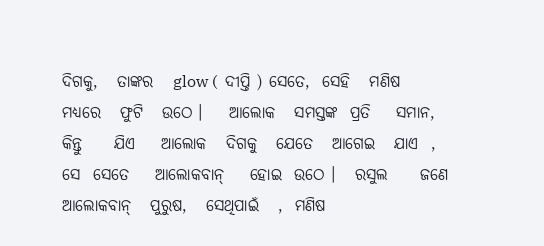ଦିଗକୁ,   ତାଙ୍କର   glow (  ଦୀପ୍ତି ) ସେତେ,  ସେହି   ମଣିଷ   ମଧ୍ୟରେ   ଫୁଟି   ଉଠେ ।    ଆଲୋକ   ସମସ୍ତଙ୍କ  ପ୍ରତି    ସମାନ,  କିନ୍ତୁ     ଯିଏ    ଆଲୋକ   ଦିଗକୁ   ଯେତେ   ଆଗେଇ   ଯାଏ  , ସେ  ସେତେ    ଆଲୋକବାନ୍    ହୋଇ  ଉଠେ ।   ରସୁଲ     ଜଣେ    ଆଲୋକବାନ୍   ପୁରୁଷ,   ସେଥିପାଇଁ   ,  ମଣିଷ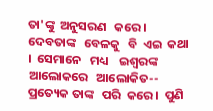ତା'ଙ୍କୁ  ଅନୁସରଣ   କରେ।   ଦେବତାଙ୍କ   ବେଳକୁ   ବି  ଏଇ  କଥା ।  ସେମାନେ   ମଧ୍ୟ    ଇଶ୍ୱରଙ୍କ   ଆଲୋକରେ   ଆଲୋକିତ-- ପ୍ରତ୍ୟେକ ତାଙ୍କ   ପରି  କରେ ।  ପୁଣି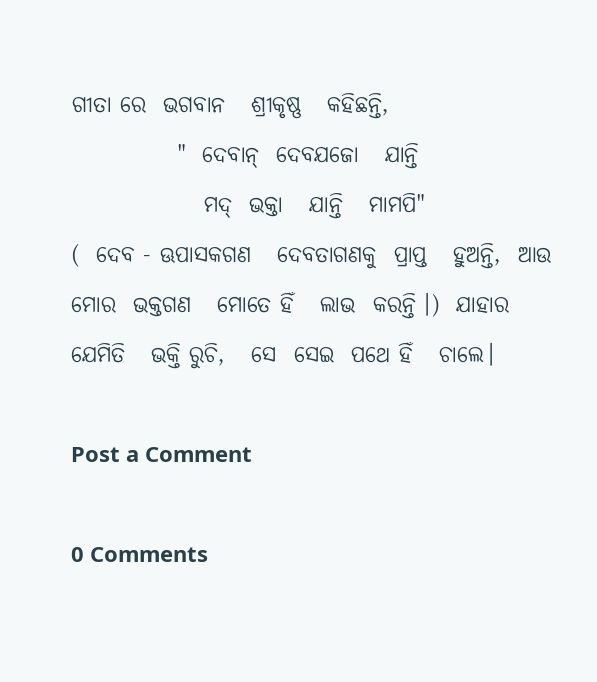ଗୀତା ରେ  ଭଗବାନ   ଶ୍ରୀକୃଷ୍ଣ   କହିଛନ୍ତି,
            "  ଦେବାନ୍  ଦେବଯଜୋ   ଯାନ୍ତି
               ମଦ୍  ଭକ୍ତା   ଯାନ୍ତି   ମାମପି"
(  ଦେବ - ଊପାସକଗଣ   ଦେବତାଗଣକୁ  ପ୍ରାପ୍ତ   ହୁଅନ୍ତି,  ଆଉ  ମୋର  ଭକ୍ତଗଣ   ମୋତେ ହିଁ   ଲାଭ  କରନ୍ତି ।)  ଯାହାର   ଯେମିତି   ଭକ୍ତି ରୁଚି,   ସେ  ସେଇ  ପଥେ ହିଁ   ଚାଲେ।

Post a Comment

0 Comments